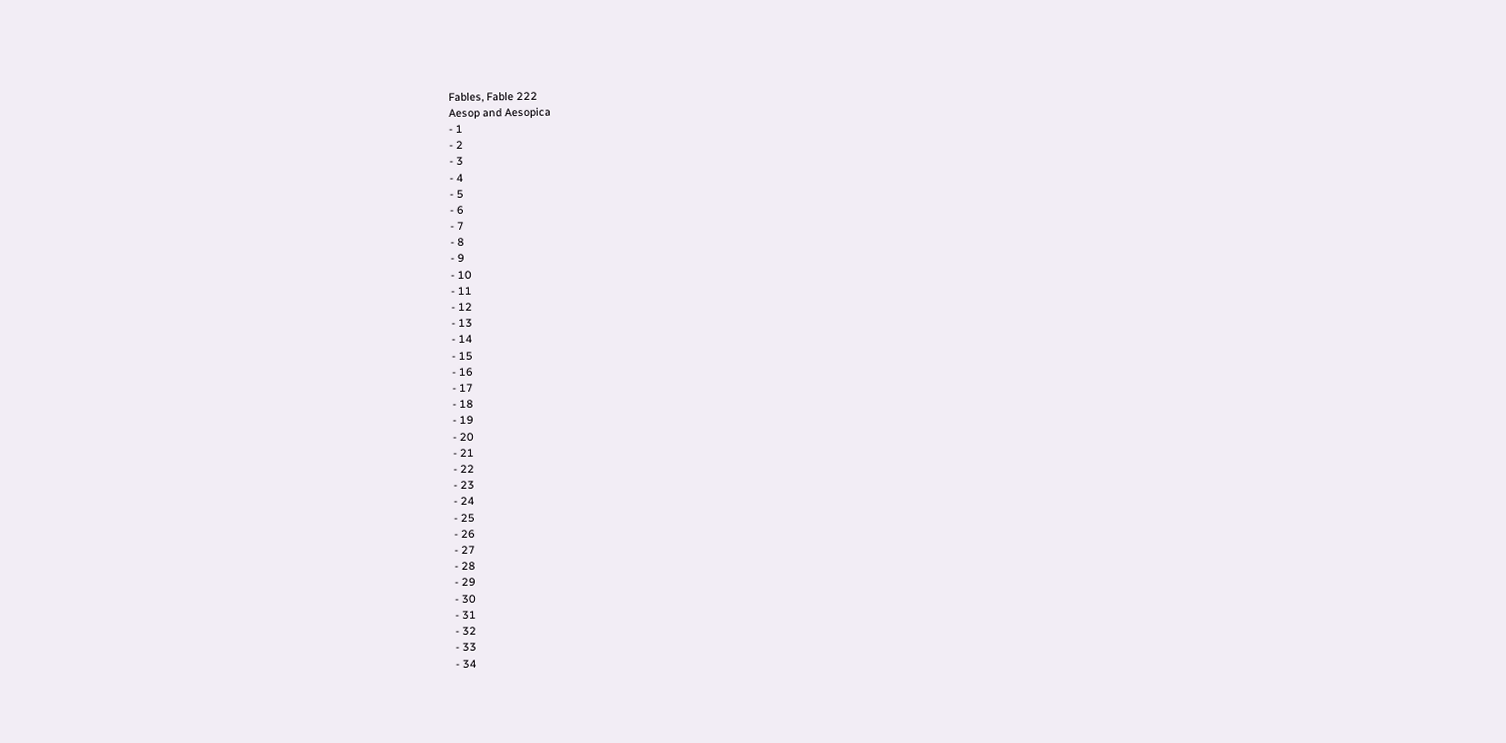Fables, Fable 222
Aesop and Aesopica
- 1
- 2
- 3
- 4
- 5
- 6
- 7
- 8
- 9
- 10
- 11
- 12
- 13
- 14
- 15
- 16
- 17
- 18
- 19
- 20
- 21
- 22
- 23
- 24
- 25
- 26
- 27
- 28
- 29
- 30
- 31
- 32
- 33
- 34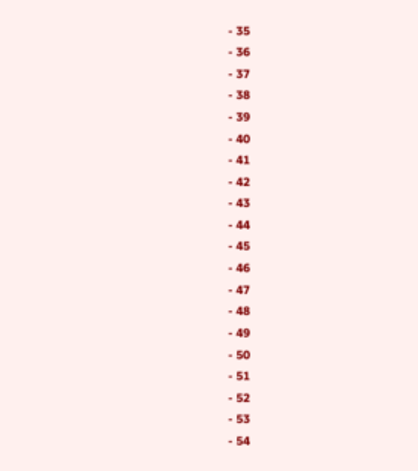- 35
- 36
- 37
- 38
- 39
- 40
- 41
- 42
- 43
- 44
- 45
- 46
- 47
- 48
- 49
- 50
- 51
- 52
- 53
- 54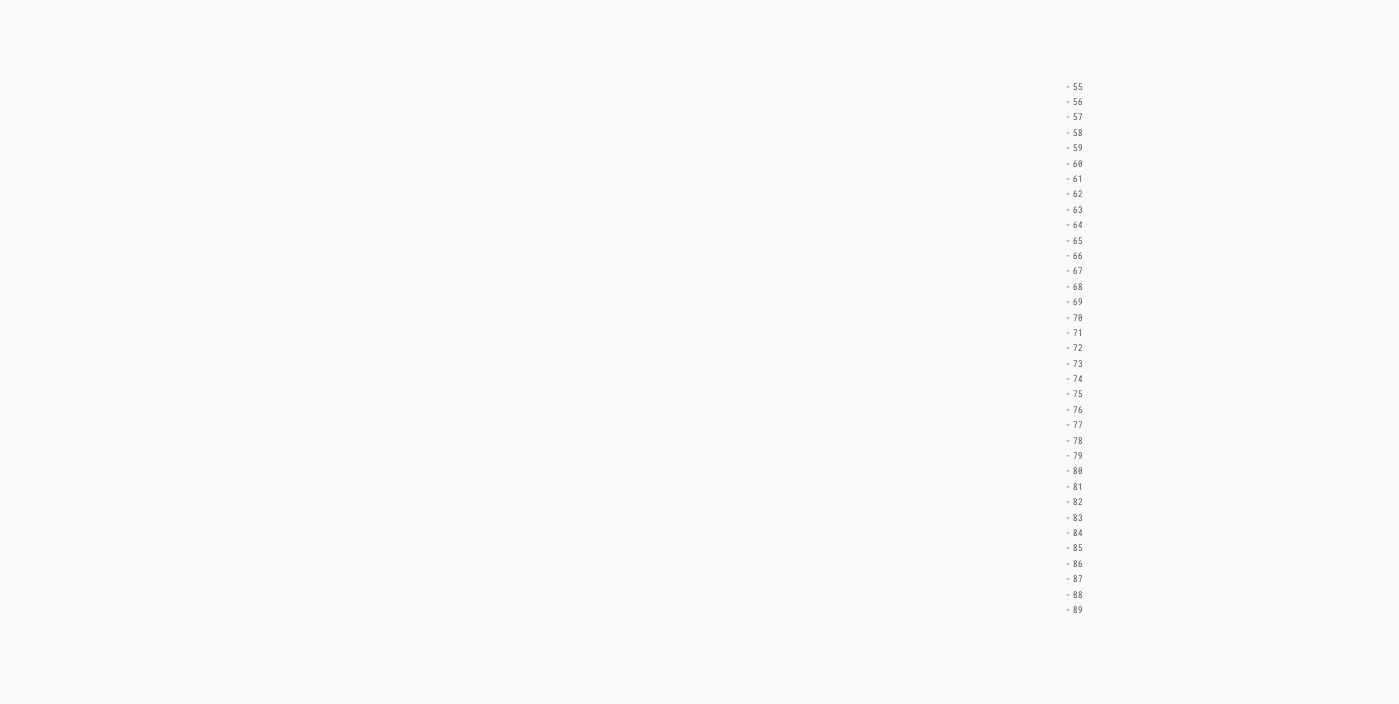- 55
- 56
- 57
- 58
- 59
- 60
- 61
- 62
- 63
- 64
- 65
- 66
- 67
- 68
- 69
- 70
- 71
- 72
- 73
- 74
- 75
- 76
- 77
- 78
- 79
- 80
- 81
- 82
- 83
- 84
- 85
- 86
- 87
- 88
- 89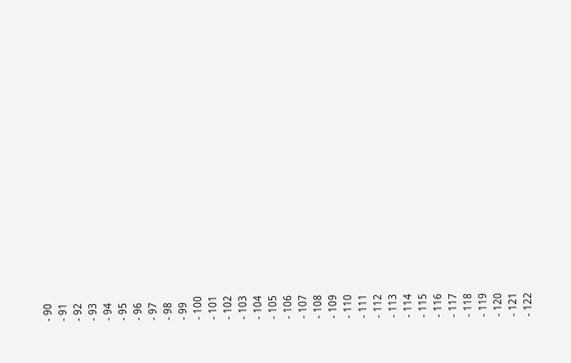- 90
- 91
- 92
- 93
- 94
- 95
- 96
- 97
- 98
- 99
- 100
- 101
- 102
- 103
- 104
- 105
- 106
- 107
- 108
- 109
- 110
- 111
- 112
- 113
- 114
- 115
- 116
- 117
- 118
- 119
- 120
- 121
- 122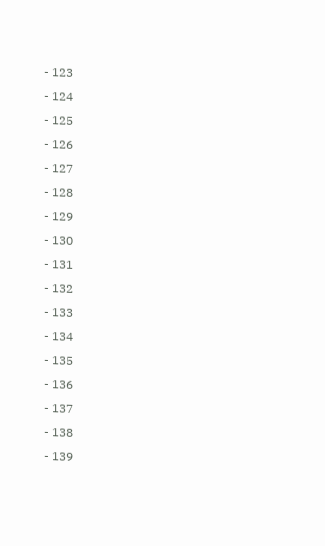- 123
- 124
- 125
- 126
- 127
- 128
- 129
- 130
- 131
- 132
- 133
- 134
- 135
- 136
- 137
- 138
- 139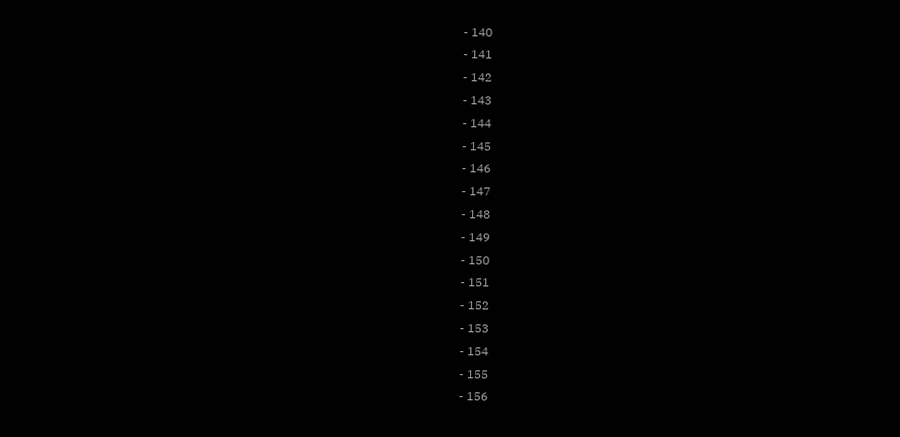- 140
- 141
- 142
- 143
- 144
- 145
- 146
- 147
- 148
- 149
- 150
- 151
- 152
- 153
- 154
- 155
- 156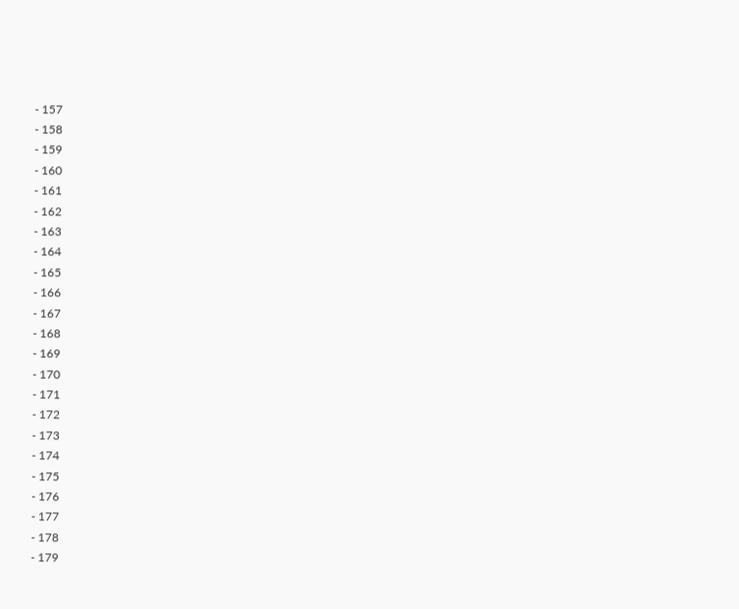- 157
- 158
- 159
- 160
- 161
- 162
- 163
- 164
- 165
- 166
- 167
- 168
- 169
- 170
- 171
- 172
- 173
- 174
- 175
- 176
- 177
- 178
- 179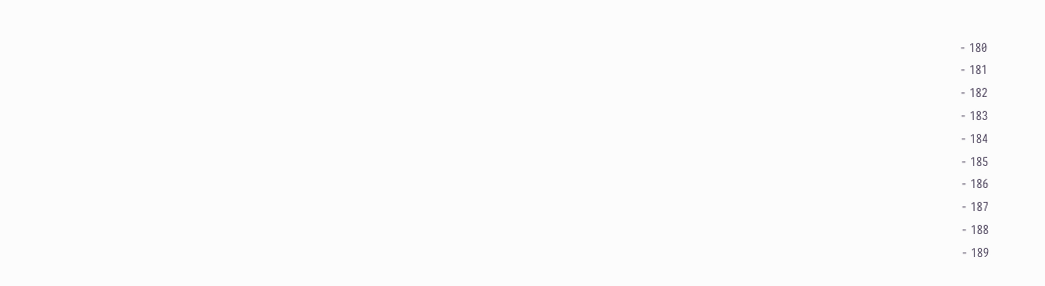- 180
- 181
- 182
- 183
- 184
- 185
- 186
- 187
- 188
- 189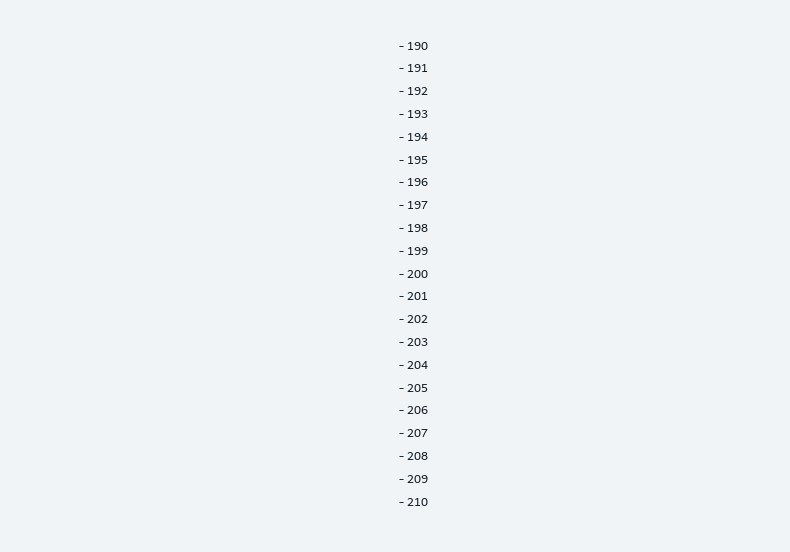- 190
- 191
- 192
- 193
- 194
- 195
- 196
- 197
- 198
- 199
- 200
- 201
- 202
- 203
- 204
- 205
- 206
- 207
- 208
- 209
- 210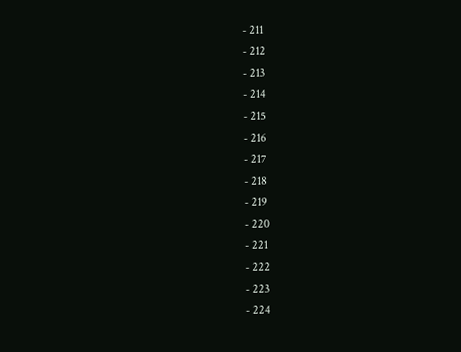- 211
- 212
- 213
- 214
- 215
- 216
- 217
- 218
- 219
- 220
- 221
- 222
- 223
- 224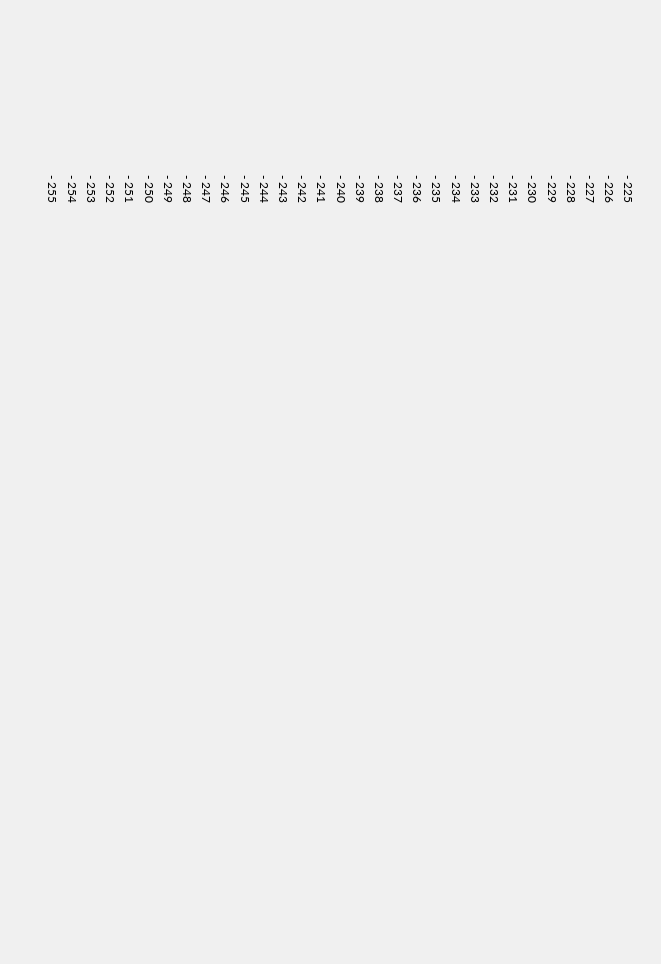- 225
- 226
- 227
- 228
- 229
- 230
- 231
- 232
- 233
- 234
- 235
- 236
- 237
- 238
- 239
- 240
- 241
- 242
- 243
- 244
- 245
- 246
- 247
- 248
- 249
- 250
- 251
- 252
- 253
- 254
- 255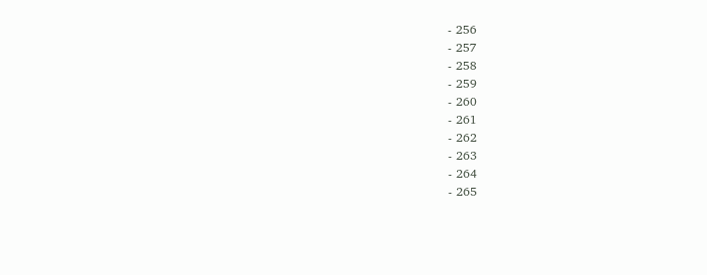- 256
- 257
- 258
- 259
- 260
- 261
- 262
- 263
- 264
- 265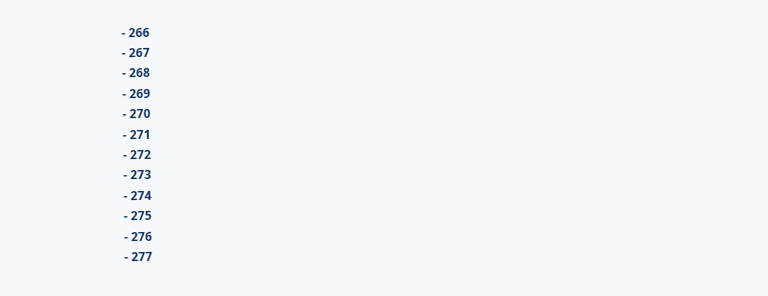- 266
- 267
- 268
- 269
- 270
- 271
- 272
- 273
- 274
- 275
- 276
- 277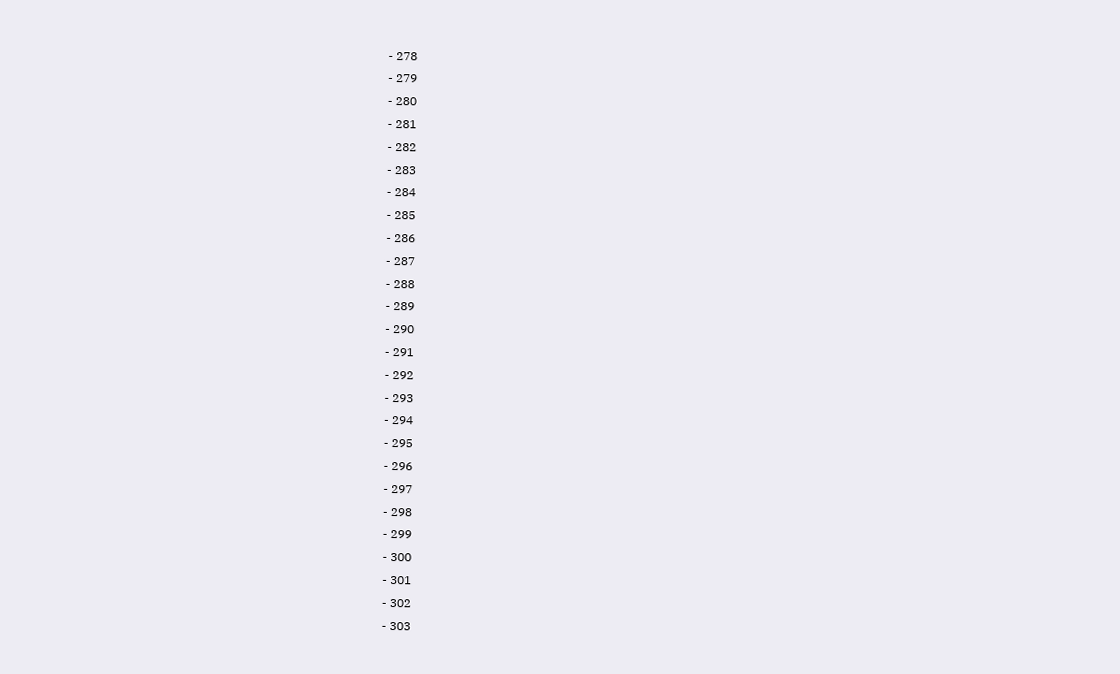- 278
- 279
- 280
- 281
- 282
- 283
- 284
- 285
- 286
- 287
- 288
- 289
- 290
- 291
- 292
- 293
- 294
- 295
- 296
- 297
- 298
- 299
- 300
- 301
- 302
- 303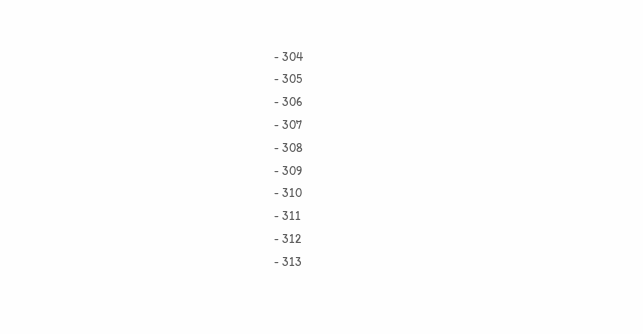- 304
- 305
- 306
- 307
- 308
- 309
- 310
- 311
- 312
- 313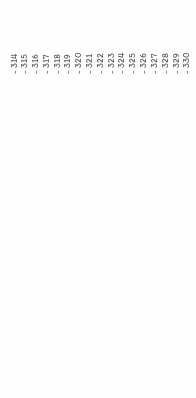- 314
- 315
- 316
- 317
- 318
- 319
- 320
- 321
- 322
- 323
- 324
- 325
- 326
- 327
- 328
- 329
- 330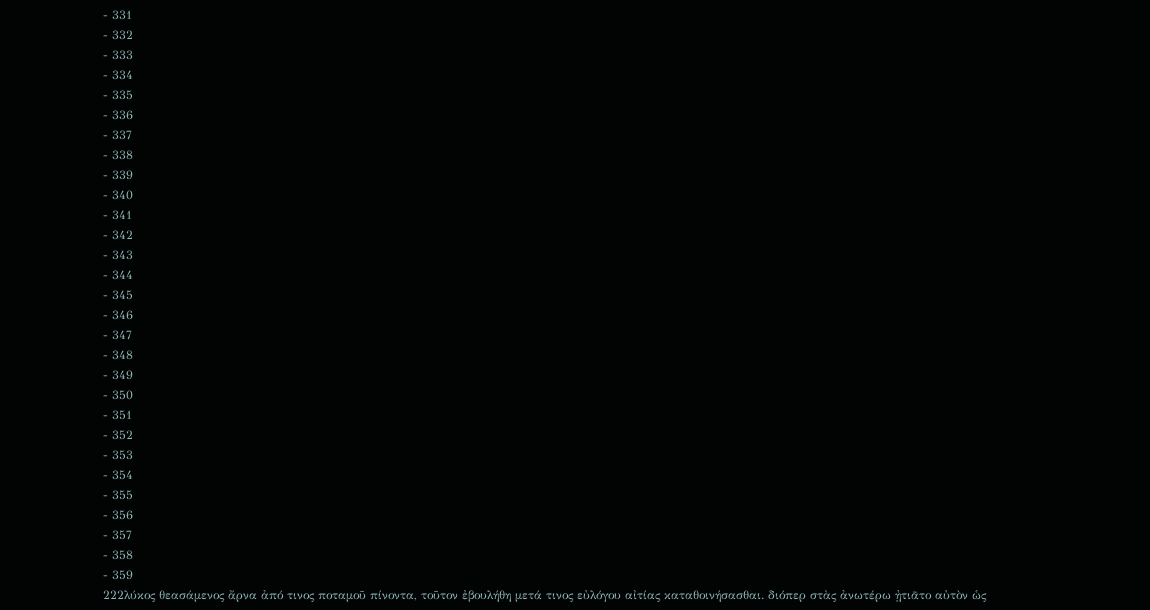- 331
- 332
- 333
- 334
- 335
- 336
- 337
- 338
- 339
- 340
- 341
- 342
- 343
- 344
- 345
- 346
- 347
- 348
- 349
- 350
- 351
- 352
- 353
- 354
- 355
- 356
- 357
- 358
- 359
222λύκος θεασάμενος ἄρνα ἀπό τινος ποταμοῦ πίνοντα, τοῦτον ἐβουλήθη μετά τινος εὐλόγου αἰτίας καταθοινήσασθαι. διόπερ στὰς ἀνωτέρω ᾐτιᾶτο αὐτὸν ὡς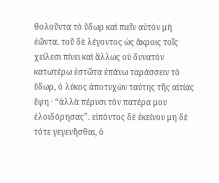θολοῦντα τὸ ὕδωρ καὶ πιεῖν αὐτὸν μὴ ἐῶντα. τοῦ δὲ λέγοντος ὡς ἄκροις τοῖς χείλεσι πίνει καὶ ἄλλως οὐ δυνατὸν κατωτέρω ἑστῶτα ἐπάνω ταράσσειν τὸ ὕδωρ, ὁ λύκος ἀποτυχὼν ταύτης τῆς αἰτίας ἔφη · “ἀλλὰ πέρυσι τὸν πατέρα μου ἐλοιδόρησας”. εἰπόντος δὲ ἐκείνου μη δὲ τότε γεγενῆσθαι, ὁ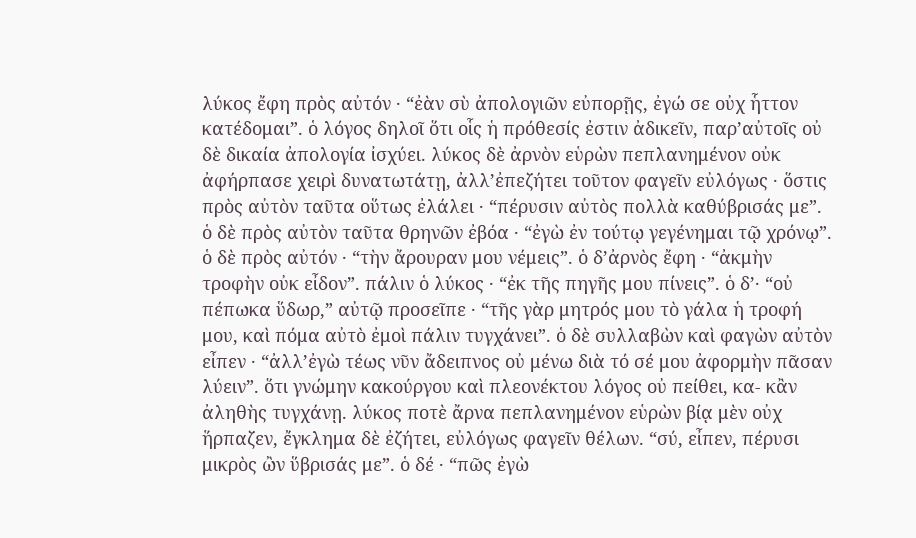λύκος ἔφη πρὸς αὐτόν · “ἐὰν σὺ ἀπολογιῶν εὐπορῇς, ἐγώ σε οὐχ ἧττον κατέδομαι”. ὁ λόγος δηλοῖ ὅτι οἷς ἡ πρόθεσίς ἐστιν ἀδικεῖν, παρ’αὐτοῖς οὐ δὲ δικαία ἀπολογία ἰσχύει. λύκος δὲ ἀρνὸν εὑρὼν πεπλανημένον οὐκ ἀφήρπασε χειρὶ δυνατωτάτῃ, ἀλλ’ἐπεζήτει τοῦτον φαγεῖν εὐλόγως · ὅστις πρὸς αὐτὸν ταῦτα οὕτως ἐλάλει · “πέρυσιν αὐτὸς πολλὰ καθύβρισάς με”. ὁ δὲ πρὸς αὐτὸν ταῦτα θρηνῶν ἐβόα · “ἐγὼ ἐν τούτῳ γεγένημαι τῷ χρόνῳ”. ὁ δὲ πρὸς αὐτόν · “τὴν ἄρουραν μου νέμεις”. ὁ δ’ἀρνὸς ἔφη · “ἀκμὴν τροφὴν οὐκ εἶδον”. πάλιν ὁ λύκος · “ἐκ τῆς πηγῆς μου πίνεις”. ὁ δ’· “οὐ πέπωκα ὕδωρ,” αὐτῷ προσεῖπε · “τῆς γὰρ μητρός μου τὸ γάλα ἡ τροφή μου, καὶ πόμα αὐτὸ ἐμοὶ πάλιν τυγχάνει”. ὁ δὲ συλλαβὼν καὶ φαγὼν αὐτὸν εἶπεν · “ἀλλ’ἐγὼ τέως νῦν ἄδειπνος οὐ μένω διὰ τό σέ μου ἀφορμὴν πᾶσαν λύειν”. ὅτι γνώμην κακούργου καὶ πλεονέκτου λόγος οὐ πείθει, κα- κἂν ἀληθὴς τυγχάνῃ. λύκος ποτὲ ἄρνα πεπλανημένον εὑρὼν βίᾳ μὲν οὐχ ἥρπαζεν, ἔγκλημα δὲ ἐζήτει, εὐλόγως φαγεῖν θέλων. “σύ, εἶπεν, πέρυσι μικρὸς ὢν ὕβρισάς με”. ὁ δέ · “πῶς ἐγὼ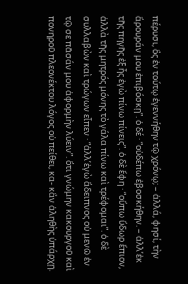πέρυσι, ὃς ἐν τούτῳ ἐγεννήθην τῷ χρόνῳ; – ἀλλά, φησί, τὴν ἄρουράν μου ἐπιβόσκῃ”. ὁ δέ · “οὐδέπω ἐβοσκήθην. – ἀλλ’ἐκ τῆς πηγῆς ἐξ ἧς ἐγὼ πίνω πίνεις”. ὁ δὲ ἔφη · “οὔπω ὕδωρ ἔπιον, ἀλλὰ τῆς μητρός μόνης τὸ γάλα πίνω καὶ τρέφομαι”. ὁ δὲ συλλαβὼν καὶ τρώγων εἶπεν · “ἀλλ’ἐγὼ ἄδειπνος οὐ μενῶ ἐν τῷ σε πᾶσάν μου ἀφορμὴν λύειν”. ὅτι γνώμην κακουργοῦ καὶ πονηροῦ πλεονέκτου λόγος οὐ πείθει, κα- κἂν ἀληθὴς ὑπάρχῃ.